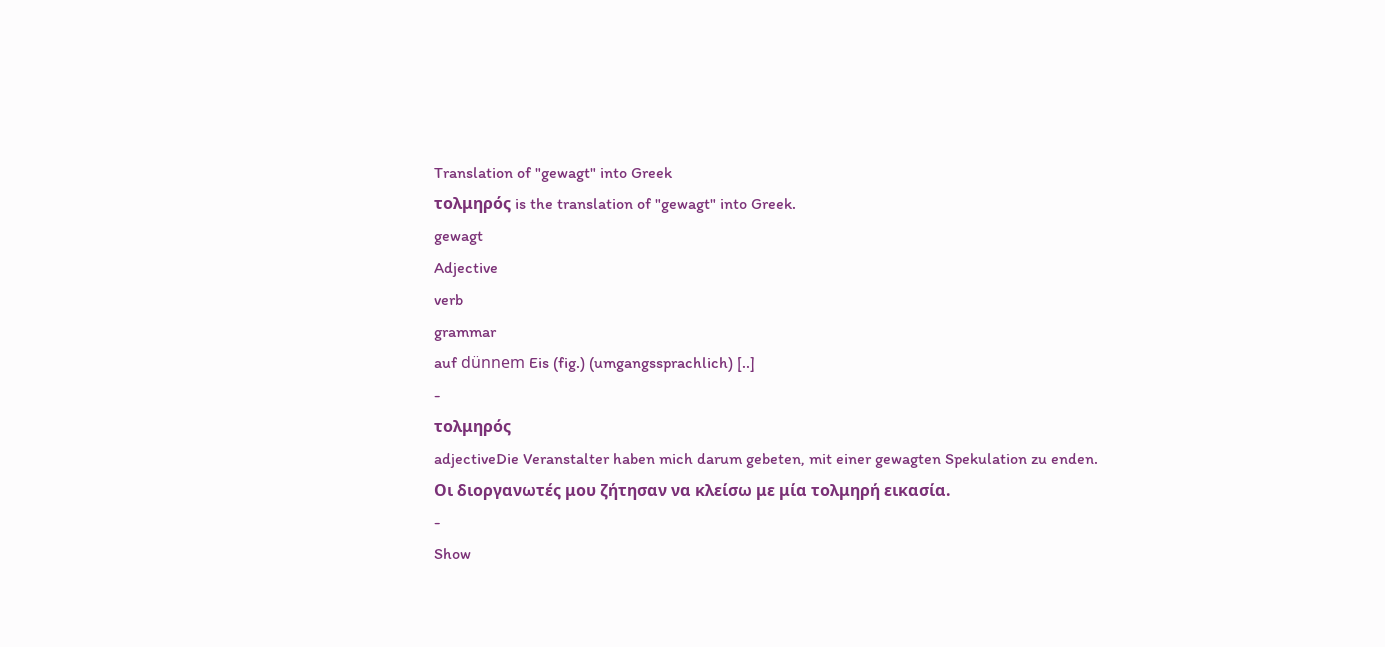Translation of "gewagt" into Greek
τολμηρός is the translation of "gewagt" into Greek.
gewagt
Adjective
verb
grammar
auf dünnem Eis (fig.) (umgangssprachlich) [..]
-
τολμηρός
adjectiveDie Veranstalter haben mich darum gebeten, mit einer gewagten Spekulation zu enden.
Οι διοργανωτές μου ζήτησαν να κλείσω με μία τολμηρή εικασία.
-
Show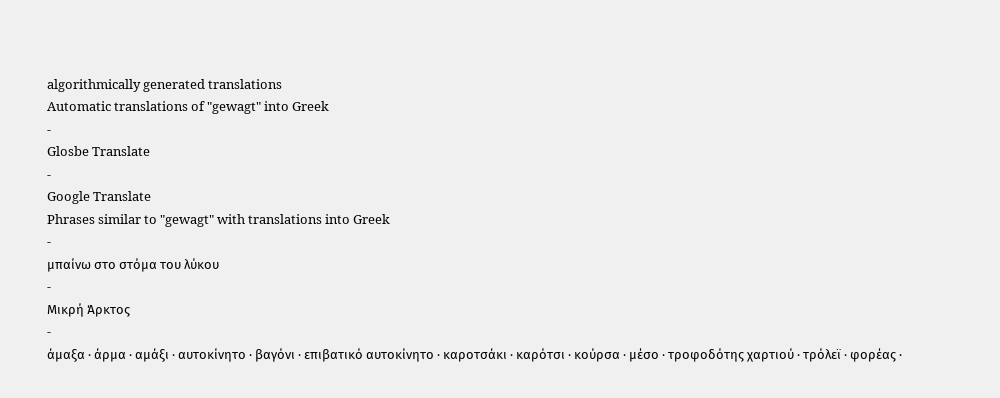algorithmically generated translations
Automatic translations of "gewagt" into Greek
-
Glosbe Translate
-
Google Translate
Phrases similar to "gewagt" with translations into Greek
-
μπαίνω στο στόμα του λύκου
-
Μικρή Άρκτος
-
άμαξα · άρμα · αμάξι · αυτοκίνητο · βαγόνι · επιβατικό αυτοκίνητο · καροτσάκι · καρότσι · κούρσα · μέσο · τροφοδότης χαρτιού · τρόλεϊ · φορέας ·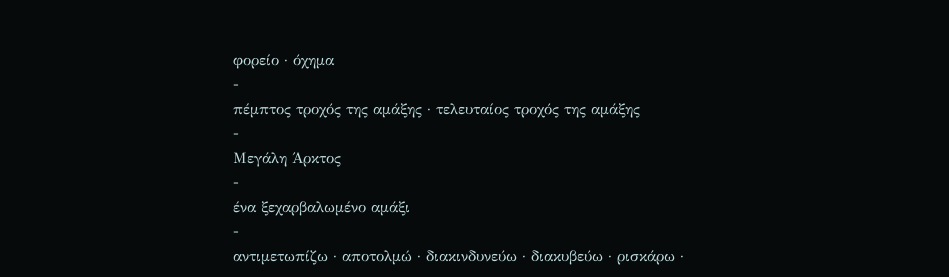φορείο · όχημα
-
πέμπτος τροχός της αμάξης · τελευταίος τροχός της αμάξης
-
Μεγάλη Άρκτος
-
ένα ξεχαρβαλωμένο αμάξι
-
αντιμετωπίζω · αποτολμώ · διακινδυνεύω · διακυβεύω · ρισκάρω ·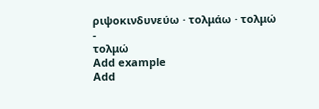ριψοκινδυνεύω · τολμάω · τολμώ
-
τολμώ
Add example
Add